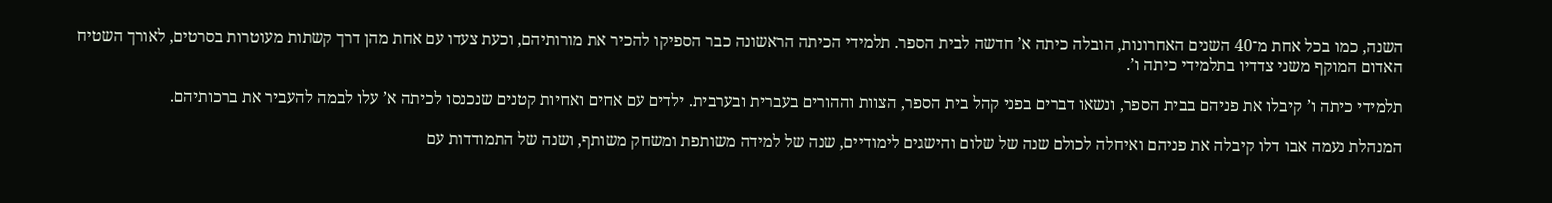השנה, כמו בכל אחת מ־40 השנים האחרונות, הובלה כיתה א’ חדשה לבית הספר. תלמידי הכיתה הראשונה כבר הספיקו להכיר את מורותיהם, וכעת צעדו עם אחת מהן דרך קשתות מעוטרות בסרטים, לאורך השטיח האדום המוקף משני צדדיו בתלמידי כיתה ו’.

תלמידי כיתה ו’ קיבלו את פניהם בבית הספר, ונשאו דברים בפני קהל בית הספר, הצוות וההורים בעברית ובערבית. ילדים עם אחים ואחיות קטנים שנכנסו לכיתה א’ עלו לבמה להעביר את ברכותיהם.

המנהלת נעמה אבו דלו קיבלה את פניהם ואיחלה לכולם שנה של שלום והישגים לימודיים, שנה של למידה משותפת ומשחק משותף, ושנה של התמודדות עם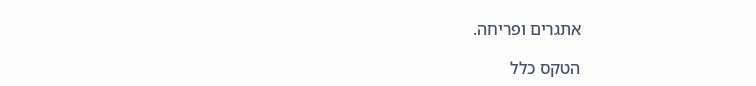אתגרים ופריחה.

הטקס כלל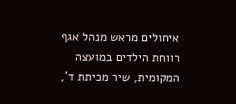איחולים מראש מנהל אגף רווחת הילדים במועצה המקומית, שיר מכיתת ד’,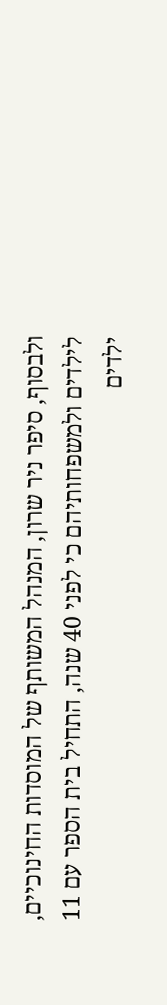ולבסוף, סיפר ניר שרון, המנהל המשותף של המוסדות החינוכיים, לילדים ולמשפחותיהם כי לפני 40 שנה, התחיל בית הספר עם 11 ילדים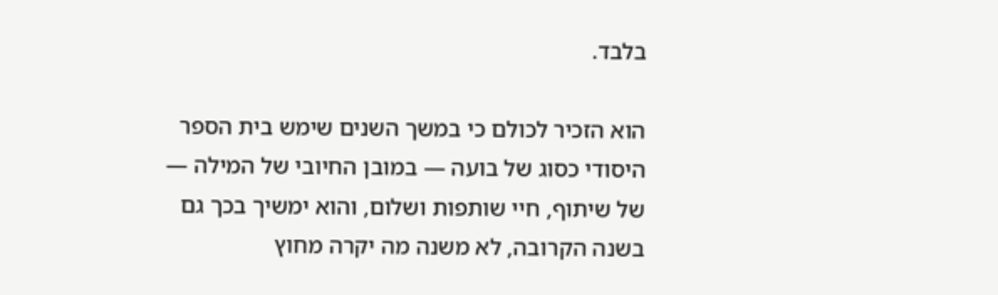בלבד.

הוא הזכיר לכולם כי במשך השנים שימש בית הספר היסודי כסוג של בועה — במובן החיובי של המילה — של שיתוף, חיי שותפות ושלום, והוא ימשיך בכך גם בשנה הקרובה, לא משנה מה יקרה מחוץ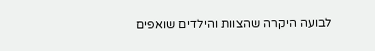לבועה היקרה שהצוות והילדים שואפים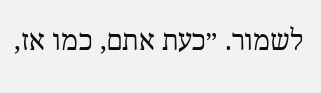לשמור. ״כעת אתם, כמו אז,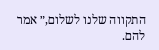התקווה שלנו לשלום,״ אמר להם.